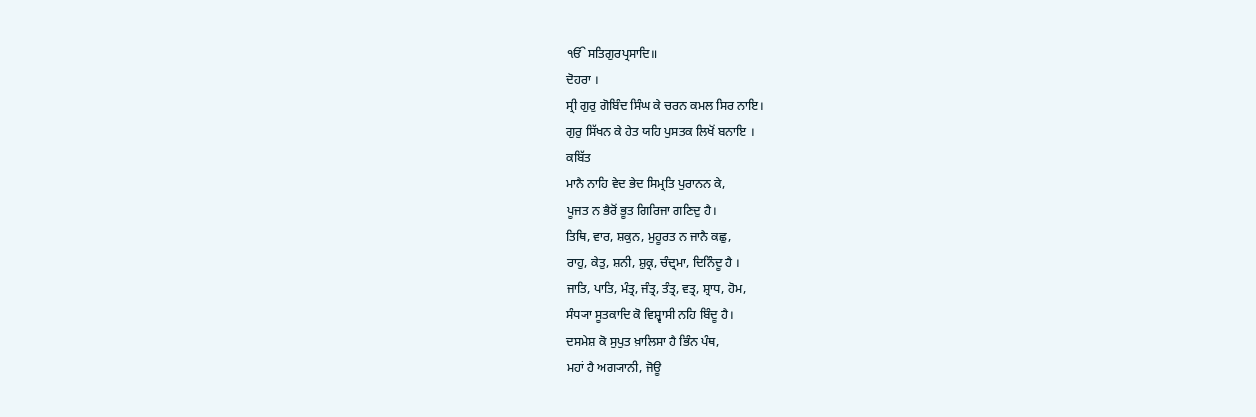ੴ ਸਤਿਗੁਰਪ੍ਰਸਾਦਿ॥
ਦੋਹਰਾ ।
ਸ੍ਰੀ ਗੁਰੁ ਗੋਬਿੰਦ ਸਿੰਘ ਕੇ ਚਰਨ ਕਮਲ ਸਿਰ ਨਾਇ।
ਗੁਰੁ ਸਿੱਖਨ ਕੇ ਹੇਤ ਯਹਿ ਪੁਸਤਕ ਲਿਖੋਂ ਬਨਾਇ ।
ਕਬਿੱਤ
ਮਾਨੈ ਨਾਹਿ ਵੇਦ ਭੇਦ ਸਿਮ੍ਰਤਿ ਪੁਰਾਨਨ ਕੇ,
ਪੂਜਤ ਨ ਭੈਰੋਂ ਭੂਤ ਗਿਰਿਜਾ ਗਣਿਦੁ ਹੈ।
ਤਿਥਿ, ਵਾਰ, ਸ਼ਕੁਨ, ਮੁਹੂਰਤ ਨ ਜਾਨੈ ਕਛੁ,
ਰਾਹੁ, ਕੇਤੁ, ਸ਼ਨੀ, ਸ਼ੁਕ੍ਰ, ਚੰਦ੍ਰਮਾ, ਦਿਨਿੰਦੂ ਹੈ ।
ਜਾਤਿ, ਪਾਤਿ, ਮੰਤ੍ਰ, ਜੰਤ੍ਰ, ਤੰਤ੍ਰ, ਵਤ੍ਰ, ਸ਼੍ਰਾਧ, ਹੋਮ,
ਸੰਧ੍ਯਾ ਸੂਤਕਾਦਿ ਕੋ ਵਿਸ਼੍ਵਾਸੀ ਨਹਿ ਬਿੰਦੂ ਹੈ।
ਦਸਮੇਸ਼ ਕੋ ਸੁਪੁਤ ਖ਼ਾਲਿਸਾ ਹੈ ਭਿੰਨ ਪੰਥ,
ਮਹਾਂ ਹੈ ਅਗ੍ਯਾਨੀ, ਜੋਊ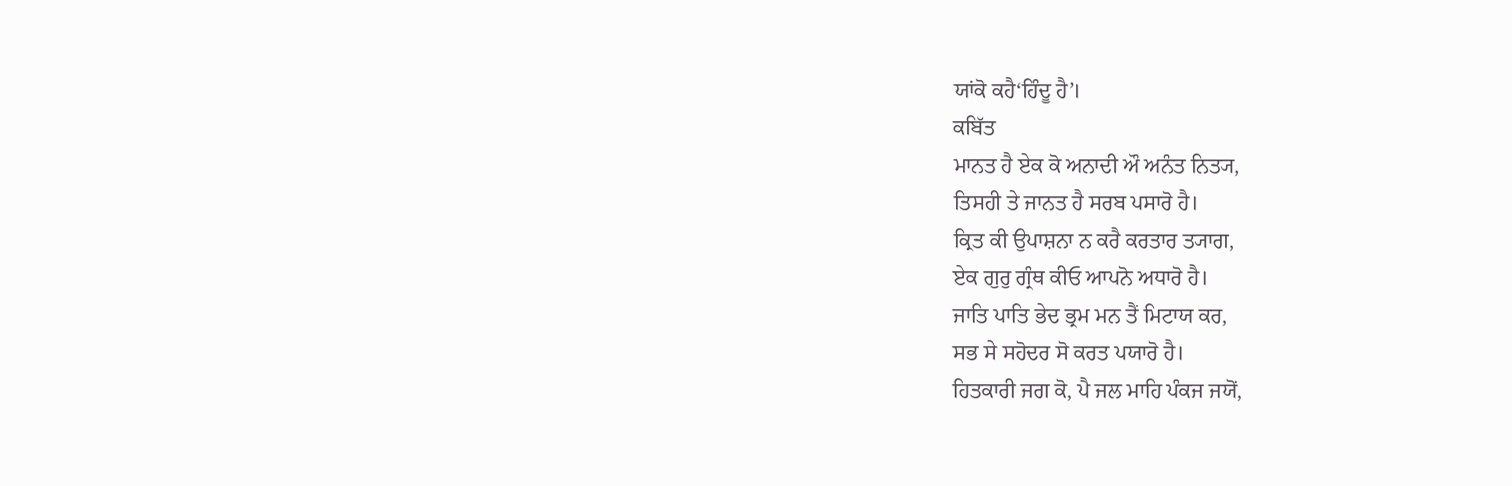ਯਾਂਕੋ ਕਹੈ‘ਹਿੰਦੂ ਹੈ’।
ਕਬਿੱਤ
ਮਾਨਤ ਹੈ ਏਕ ਕੋ ਅਨਾਦੀ ਔ ਅਨੰਤ ਨਿਤ੍ਯ,
ਤਿਸਹੀ ਤੇ ਜਾਨਤ ਹੈ ਸਰਬ ਪਸਾਰੋ ਹੈ।
ਕ੍ਰਿਤ ਕੀ ਉਪਾਸ਼ਨਾ ਨ ਕਰੈ ਕਰਤਾਰ ਤ੍ਯਾਗ,
ਏਕ ਗੁਰੁ ਗ੍ਰੰਥ ਕੀਓ ਆਪਨੋ ਅਧਾਰੋ ਹੈ।
ਜਾਤਿ ਪਾਤਿ ਭੇਦ ਭ੍ਰਮ ਮਨ ਤੈਂ ਮਿਟਾਯ ਕਰ,
ਸਭ ਸੇ ਸਹੋਦਰ ਸੋ ਕਰਤ ਪਯਾਰੋ ਹੈ।
ਹਿਤਕਾਰੀ ਜਗ ਕੋ, ਪੈ ਜਲ ਮਾਹਿ ਪੰਕਜ ਜਯੋਂ,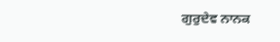ਗੁਰੁਦੇਵ ਨਾਨਕ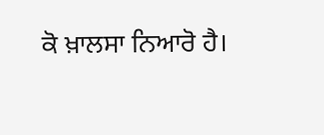ਕੋ ਖ਼ਾਲਸਾ ਨਿਆਰੋ ਹੈ।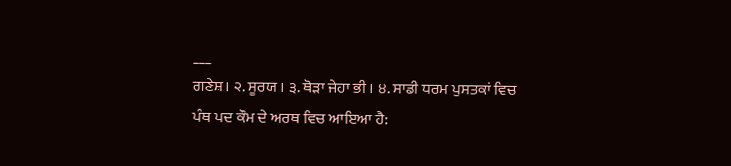___
ਗਣੇਸ਼। ੨. ਸੂਰਯ । ੩. ਥੋੜਾ ਜੇਹਾ ਭੀ । ੪. ਸਾਡੀ ਧਰਮ ਪੁਸਤਕਾਂ ਵਿਚ ਪੰਥ ਪਦ ਕੌਮ ਦੇ ਅਰਥ ਵਿਚ ਆਇਆ ਹੈ: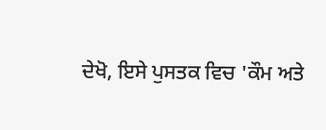ਦੇਖੋ, ਇਸੇ ਪੁਸਤਕ ਵਿਚ 'ਕੌਮ ਅਤੇ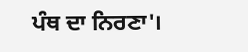ਪੰਥ ਦਾ ਨਿਰਣਾ'।